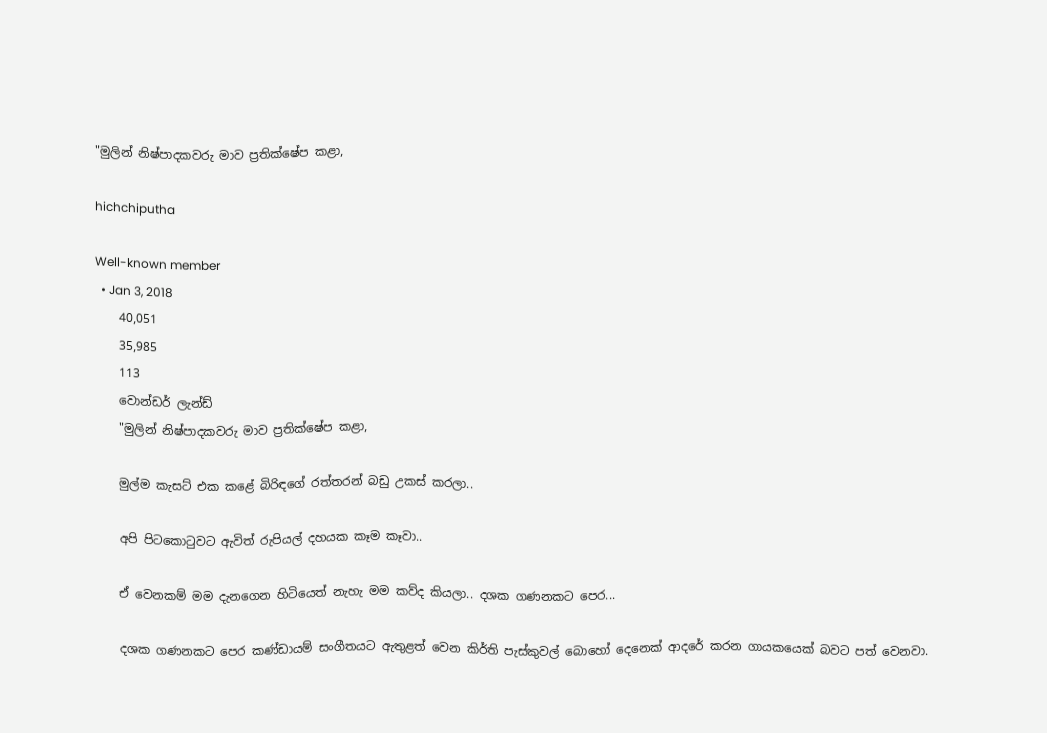"මුලින් නිෂ්පාදකවරු මාව ප්‍රතික්ෂේප කළා,

hichchiputha

Well-known member
  • Jan 3, 2018
    40,051
    35,985
    113
    වොන්ඩර් ලැන්ඩ්
    "මුලින් නිෂ්පාදකවරු මාව ප්‍රතික්ෂේප කළා,

    මුල්ම කැසට්‌ එක කළේ බිරිඳගේ රත්තරන් බඩු උකස්‌ කරලා..

    අපි පිටකොටුවට ඇවිත් රුපියල් දහයක කෑම කෑවා..

    ඒ වෙනකම් මම දැනගෙන හිටියෙත් නැහැ මම කව්ද කියලා.. දශක ගණනකට පෙර...

    දශක ගණනකට පෙර කණ්ඩායම් සංගීතයට ඇතුළත් වෙන කිර්ති පැස්කුවල් බොහෝ දෙනෙක් ආදරේ කරන ගායකයෙක් බවට පත් වෙනවා.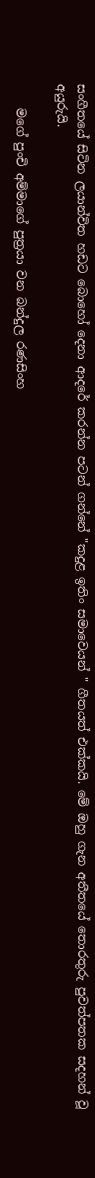සංගීතයේ සිටින ලයාන්විත හඩට බොහෝ දෙනා ආදරේ කරන්න පටන් ගන්නේ "කදුළ ඉතිං සමාවෙයන් " ගීතයත් එක්කයි. මේ ඔහු ගැන අතීතයේ තොරතුරු පුවත්පතක සදහන් වූ අයුරුයි.

    මගේ පුංචි අම්මාගේ පුත්‍රයා වන බන්දුල රණසිංහ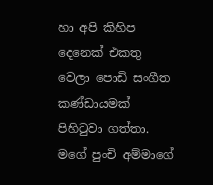හා අපි කිහිප දෙනෙක්‌ එකතු වෙලා පොඩි සංගීත කණ්‌ඩායමක්‌ පිහිටුවා ගත්තා. මගේ පුංචි අම්මාගේ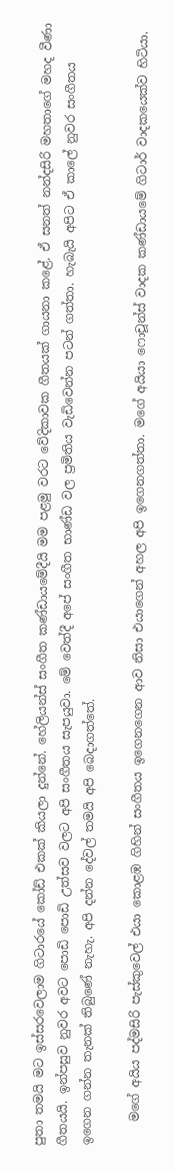පුතා තමයි මට ඉස්‌සරවෙලාම ගිටාරයේ කෝඩ් එකක්‌ කියලා දුන්නේ. හේලියන්ස්‌ සංගීත කණ්‌ඩායමේදීයි මම පළමු වරට වේදිකාවක ගීතයක්‌ ගායනා කළේ. ඒ සනත් නන්දසිරි මහතාගේ මහද වීණා ගීතයයි. ඉන්පසුව නුවර අවට පොඩි පොඩි උත්සව වලට අපි සංගීතය සැපයුවා. මේ වෙත්දී අපේ සංගීත භාණ්‌ඩ වල ප්‍රමිතිය වැඩිවෙන්න පටන් ගත්තා. හැබැයි අපිට ඒ කාලේ නුවර සංගීතය ඉගෙන ගන්න තැනක්‌ තිබුණේ නැහැ. අපි දන්න දේවල් තමයි අපි බෙදාගත්තේ.

    මගේ අයිය පද්මසිරි පැස්‌කුවෙල් එයා කොළඹ ගිහින් සංගීතය ඉගෙනගෙන ආව නිසා එයාගෙන් අහල අපි ඉගෙනගත්තා. මගේ අයියා ෆොචූන්ස්‌ වාදක කණ්‌ඩායමේ ගිටාර් වාදකයෙක්‌ව හිටියා.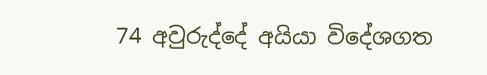74 අවුරුද්දේ අයියා විදේශගත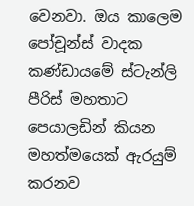වෙනවා. ඔය කාලෙම පෝචූන්ස්‌ වාදක කණ්‌ඩායමේ ස්‌ටැන්ලි පීරිස්‌ මහතාට පෙයාලඩින් කියන මහත්මයෙක්‌ ඇරයුම් කරනව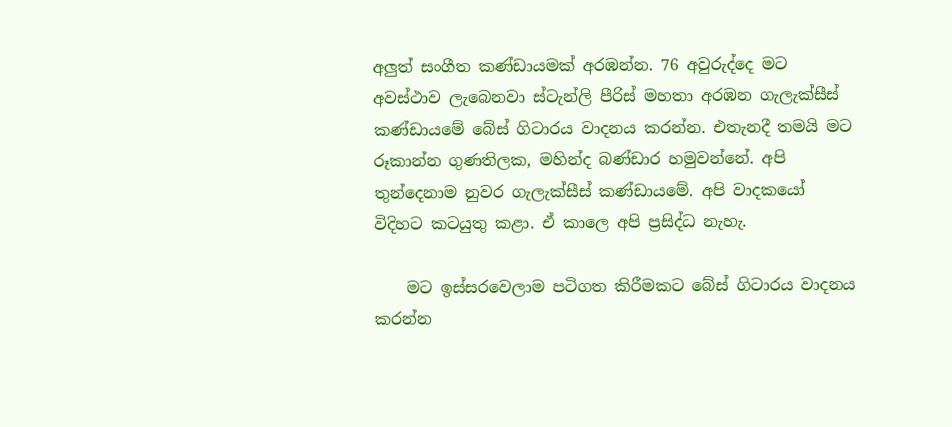අලුත් සංගීත කණ්‌ඩායමක්‌ අරඹන්න. 76 අවුරුද්දෙ මට අවස්‌ථාව ලැබෙනවා ස්‌ටැන්ලි පීරිස්‌ මහතා අරඹන ගැලැක්‌සීස්‌ කණ්‌ඩායමේ බේස්‌ ගිටාරය වාදනය කරන්න. එතැනදී තමයි මට රූකාන්න ගුණතිලක, මහින්ද බණ්‌ඩාර හමුවන්නේ. අපි තුන්දෙනාම නුවර ගැලැක්‌සීස්‌ කණ්‌ඩායමේ. අපි වාදකයෝ විදිහට කටයුතු කළා. ඒ කාලෙ අපි ප්‍රසිද්ධ නැහැ.

    මට ඉස්‌සරවෙලාම පටිගත කිරීමකට බේස්‌ ගිටාරය වාදනය කරන්න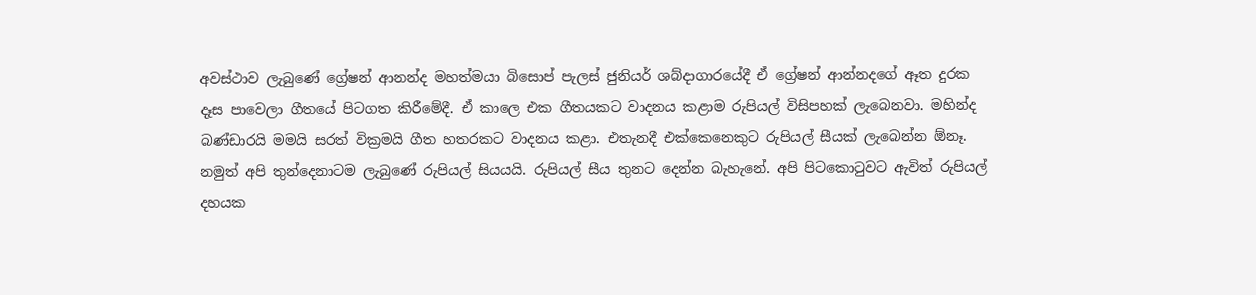අවස්‌ථාව ලැබුණේ ග්‍රේෂන් ආනන්ද මහත්මයා බිසොප් පැලස්‌ ජුනියර් ශබ්දාගාරයේදී ඒ ග්‍රේෂන් ආන්නදගේ ඈත දුරක දෑස පාවෙලා ගීතයේ පිටගත කිරීමේදී. ඒ කාලෙ එක ගීතයකට වාදනය කළාම රුපියල් විසිපහක්‌ ලැබෙනවා. මහින්ද බණ්‌ඩාරයි මමයි සරත් වික්‍රමයි ගීත හතරකට වාදනය කළා. එතැනදී එක්‌කෙනෙකුට රුපියල් සීයක්‌ ලැබෙන්න ඕනෑ. නමුත් අපි තුන්දෙනාටම ලැබුණේ රුපියල් සියයයි. රුපියල් සීය තුනට දෙන්න බැහැනේ. අපි පිටකොටුවට ඇවිත් රුපියල් දහයක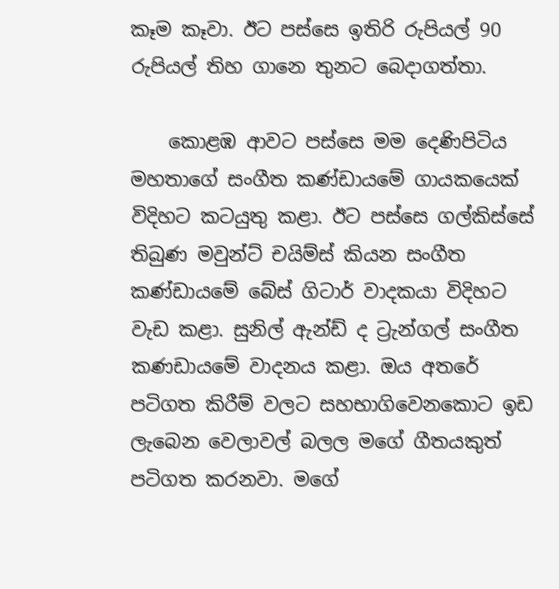කෑම කෑවා. ඊට පස්‌සෙ ඉතිරි රුපියල් 90 රුපියල් තිහ ගානෙ තුනට බෙදාගත්තා.

    කොළඹ ආවට පස්‌සෙ මම දෙණිපිටිය මහතාගේ සංගීත කණ්‌ඩායමේ ගායකයෙක්‌ විදිහට කටයුතු කළා. ඊට පස්‌සෙ ගල්කිස්‌සේ තිබුණ මවුන්ට්‌ චයිම්ස්‌ කියන සංගීත කණ්‌ඩායමේ බේස්‌ ගිටාර් වාදකයා විදිහට වැඩ කළා. සුනිල් ඇන්ඩ් ද ට්‍රැන්ගල් සංගීත කණඩායමේ වාදනය කළා. ඔය අතරේ පටිගත කිරීම් වලට සහභාගිවෙනකොට ඉඩ ලැබෙන වෙලාවල් බලල මගේ ගීතයකුත් පටිගත කරනවා. මගේ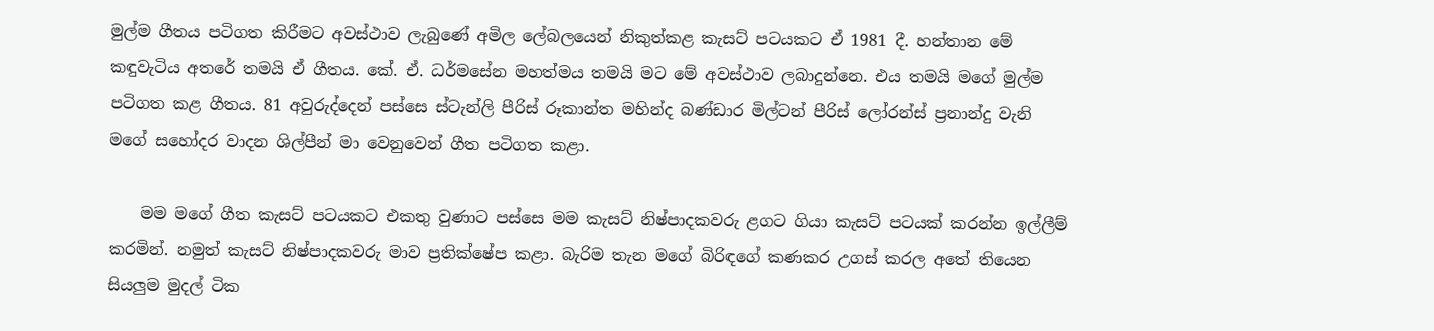මුල්ම ගීතය පටිගත කිරීමට අවස්‌ථාව ලැබුණේ අමිල ලේබලයෙන් නිකුත්කළ කැසට්‌ පටයකට ඒ 1981 දී. හන්තාන මේ කඳුවැටිය අතරේ තමයි ඒ ගීතය. කේ. ඒ. ධර්මසේන මහත්මය තමයි මට මේ අවස්‌ථාව ලබාදුන්නෙ. එය තමයි මගේ මුල්ම පටිගත කළ ගීතය. 81 අවුරුද්දෙන් පස්‌සෙ ස්‌ටැන්ලි පීරිස්‌ රූකාන්ත මහින්ද බණ්‌ඩාර මිල්ටන් පීරිස්‌ ලෝරන්ස්‌ ප්‍රනාන්දු වැනි මගේ සහෝදර වාදන ශිල්පීන් මා වෙනුවෙන් ගීත පටිගත කළා.

    මම මගේ ගීත කැසට්‌ පටයකට එකතු වුණාට පස්‌සෙ මම කැසට්‌ නිෂ්පාදකවරු ළගට ගියා කැසට්‌ පටයක්‌ කරන්න ඉල්ලීම් කරමින්. නමුත් කැසට්‌ නිෂ්පාදකවරු මාව ප්‍රතික්‌ෂේප කළා. බැරිම තැන මගේ බිරිඳගේ කණකර උගස්‌ කරල අතේ තියෙන සියලුම මුදල් ටික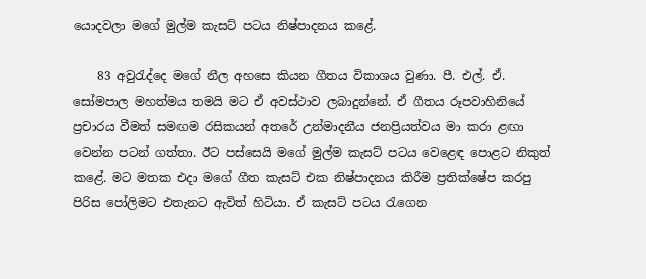යොදවලා මගේ මුල්ම කැසට්‌ පටය නිෂ්පාදනය කළේ.

    83 අවුරැද්දෙ මගේ නීල අහසෙ කියන ගීතය විකාශය වුණා. පී. එල්. ඒ. සෝමපාල මහත්මය තමයි මට ඒ අවස්‌ථාව ලබාදුන්නේ. ඒ ගීතය රූපවාහිනියේ ප්‍රචාරය වීමත් සමඟම රසිකයන් අතරේ උන්මාදනීය ජනප්‍රියත්වය මා කරා ළඟා වෙන්න පටන් ගත්තා. ඊට පස්‌සෙයි මගේ මුල්ම කැසට්‌ පටය වෙළෙඳ පොළට නිකුත් කළේ. මට මතක එදා මගේ ගීත කැසට්‌ එක නිෂ්පාදනය කිරීම ප්‍රතික්‌ෂේප කරපු පිරිස පෝලිමට එතැනට ඇවිත් හිටියා. ඒ කැසට්‌ පටය රැගෙන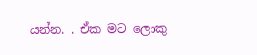යන්න. . ඒක මට ලොකු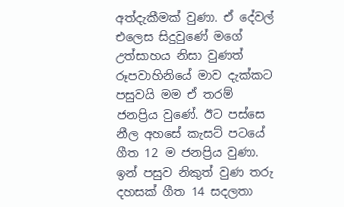අත්දැකීමක්‌ වුණා. ඒ දේවල් එලෙස සිදුවුණේ මගේ උත්සාහය නිසා වුණත් රූපවාහිනියේ මාව දැක්‌කට පසුවයි මම ඒ තරම් ජනප්‍රිය වුණේ. ඊට පස්‌සෙ නීල අහසේ කැසට්‌ පටයේ ගීත 12 ම ජනප්‍රිය වුණා. ඉන් පසුව නිකුත් වුණ තරු දහසක්‌ ගීත 14 සදලතා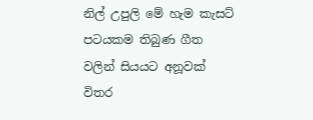නිල් උපුලි මේ හැම කැසට්‌ පටයකම තිබුණ ගීත වලින් සියයට අනූවක්‌ විතර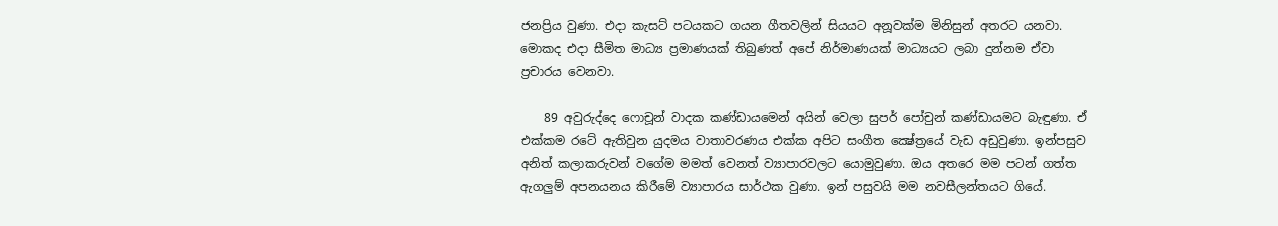ජනප්‍රිය වුණා. එදා කැසට්‌ පටයකට ගයන ගීතවලින් සියයට අනූවක්‌ම මිනිසුන් අතරට යනවා. මොකද එදා සීමිත මාධ්‍ය ප්‍රමාණයක්‌ තිබුණත් අපේ නිර්මාණයක්‌ මාධ්‍යයට ලබා දුන්නම ඒවා ප්‍රචාරය වෙනවා.

    89 අවුරුද්දෙ ෆොචූන් වාදක කණ්‌ඩායමෙන් අයින් වෙලා සුපර් පෝචුන් කණ්‌ඩායමට බැඳුණා. ඒ එක්‌කම රටේ ඇතිවුන යුදමය වාතාවරණය එක්‌ක අපිට සංගීත ක්‍ෂේත්‍රයේ වැඩ අඩුවුණා. ඉන්පසුව අනිත් කලාකරුවන් වගේම මමත් වෙනත් ව්‍යාපාරවලට යොමුවුණා. ඔය අතරෙ මම පටන් ගත්ත ඇගලුම් අපනයනය කිරීමේ ව්‍යාපාරය සාර්ථක වුණා. ඉන් පසුවයි මම නවසීලන්තයට ගියේ.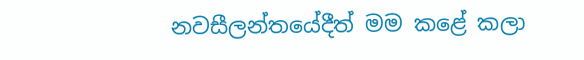නවසීලන්තයේදීත් මම කළේ කලා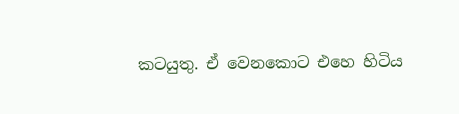කටයුතු. ඒ වෙනකොට එහෙ හිටිය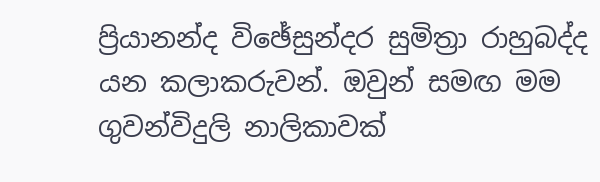ප්‍රියානන්ද විඡේසුන්දර සුමිත්‍රා රාහුබද්ද යන කලාකරුවන්. ඔවුන් සමඟ මම ගුවන්විදුලි නාලිකාවක්‌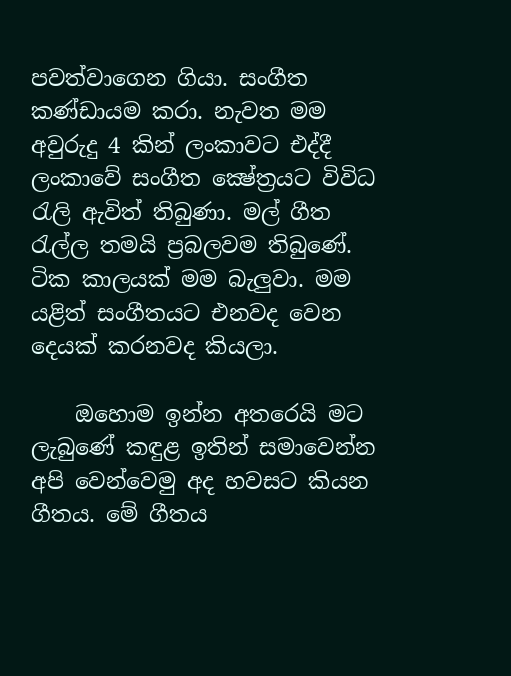පවත්වාගෙන ගියා. සංගීත කණ්‌ඩායම කරා. නැවත මම අවුරුදු 4 කින් ලංකාවට එද්දී ලංකාවේ සංගීත ක්‍ෂේත්‍රයට විවිධ රැලි ඇවිත් තිබුණා. මල් ගීත රැල්ල තමයි ප්‍රබලවම තිබුණේ. ටික කාලයක්‌ මම බැලුවා. මම යළිත් සංගීතයට එනවද වෙන දෙයක්‌ කරනවද කියලා.

    ඔහොම ඉන්න අතරෙයි මට ලැබුණේ කඳුළ ඉතින් සමාවෙන්න අපි වෙන්වෙමු අද හවසට කියන ගීතය. මේ ගීතය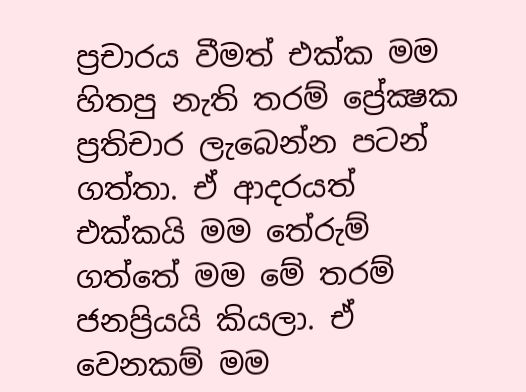ප්‍රචාරය වීමත් එක්‌ක මම හිතපු නැති තරම් ප්‍රේක්‍ෂක ප්‍රතිචාර ලැබෙන්න පටන් ගත්තා. ඒ ආදරයත් එක්‌කයි මම තේරුම් ගත්තේ මම මේ තරම් ජනප්‍රියයි කියලා. ඒ වෙනකම් මම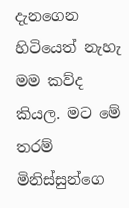දැනගෙන හිටියෙත් නැහැ මම කව්ද කියල. මට මේ තරම් මිනිස්‌සුන්ගෙ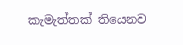කැමැත්තක්‌ තියෙනව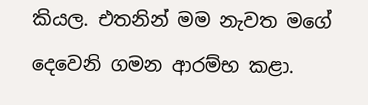කියල. එතනින් මම නැවත මගේ දෙවෙනි ගමන ආරම්භ කළා.